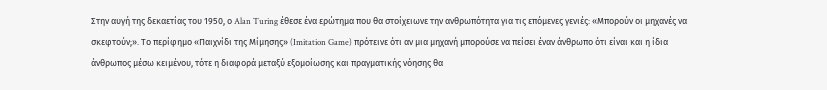Στην αυγή της δεκαετίας του 1950, ο Alan Turing έθεσε ένα ερώτημα που θα στοίχειωνε την ανθρωπότητα για τις επόμενες γενιές: «Μπορούν οι μηχανές να σκεφτούν;». Το περίφημο «Παιχνίδι της Μίμησης» (Imitation Game) πρότεινε ότι αν μια μηχανή μπορούσε να πείσει έναν άνθρωπο ότι είναι και η ίδια άνθρωπος μέσω κειμένου, τότε η διαφορά μεταξύ εξομοίωσης και πραγματικής νόησης θα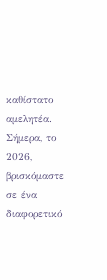καθίστατο αμελητέα. Σήμερα, το 2026, βρισκόμαστε σε ένα διαφορετικό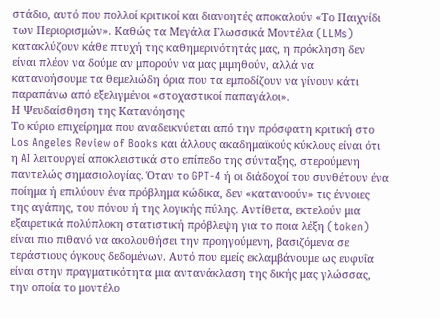στάδιο, αυτό που πολλοί κριτικοί και διανοητές αποκαλούν «Το Παιχνίδι των Περιορισμών». Καθώς τα Μεγάλα Γλωσσικά Μοντέλα (LLMs) κατακλύζουν κάθε πτυχή της καθημερινότητάς μας, η πρόκληση δεν είναι πλέον να δούμε αν μπορούν να μας μιμηθούν, αλλά να κατανοήσουμε τα θεμελιώδη όρια που τα εμποδίζουν να γίνουν κάτι παραπάνω από εξελιγμένοι «στοχαστικοί παπαγάλοι».
Η Ψευδαίσθηση της Κατανόησης
Το κύριο επιχείρημα που αναδεικνύεται από την πρόσφατη κριτική στο Los Angeles Review of Books και άλλους ακαδημαϊκούς κύκλους είναι ότι η AI λειτουργεί αποκλειστικά στο επίπεδο της σύνταξης, στερούμενη παντελώς σημασιολογίας. Όταν το GPT-4 ή οι διάδοχοί του συνθέτουν ένα ποίημα ή επιλύουν ένα πρόβλημα κώδικα, δεν «κατανοούν» τις έννοιες της αγάπης, του πόνου ή της λογικής πύλης. Αντίθετα, εκτελούν μια εξαιρετικά πολύπλοκη στατιστική πρόβλεψη για το ποια λέξη (token) είναι πιο πιθανό να ακολουθήσει την προηγούμενη, βασιζόμενα σε τεράστιους όγκους δεδομένων. Αυτό που εμείς εκλαμβάνουμε ως ευφυΐα είναι στην πραγματικότητα μια αντανάκλαση της δικής μας γλώσσας, την οποία το μοντέλο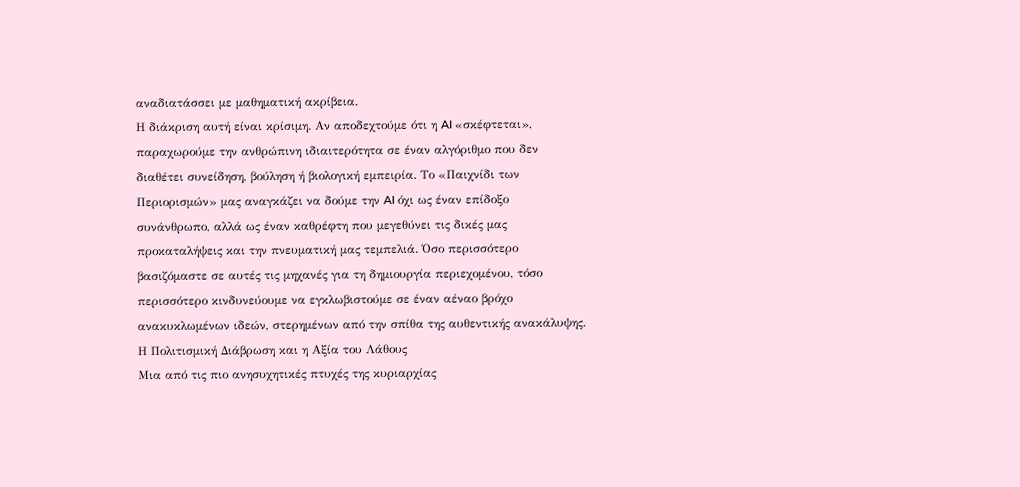αναδιατάσσει με μαθηματική ακρίβεια.
Η διάκριση αυτή είναι κρίσιμη. Αν αποδεχτούμε ότι η AI «σκέφτεται», παραχωρούμε την ανθρώπινη ιδιαιτερότητα σε έναν αλγόριθμο που δεν διαθέτει συνείδηση, βούληση ή βιολογική εμπειρία. Το «Παιχνίδι των Περιορισμών» μας αναγκάζει να δούμε την AI όχι ως έναν επίδοξο συνάνθρωπο, αλλά ως έναν καθρέφτη που μεγεθύνει τις δικές μας προκαταλήψεις και την πνευματική μας τεμπελιά. Όσο περισσότερο βασιζόμαστε σε αυτές τις μηχανές για τη δημιουργία περιεχομένου, τόσο περισσότερο κινδυνεύουμε να εγκλωβιστούμε σε έναν αέναο βρόχο ανακυκλωμένων ιδεών, στερημένων από την σπίθα της αυθεντικής ανακάλυψης.
Η Πολιτισμική Διάβρωση και η Αξία του Λάθους
Μια από τις πιο ανησυχητικές πτυχές της κυριαρχίας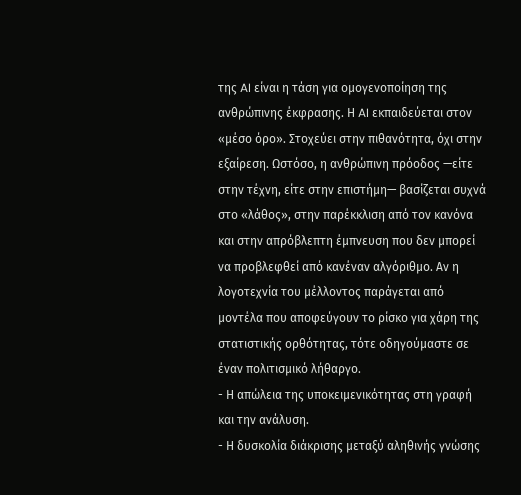της AI είναι η τάση για ομογενοποίηση της ανθρώπινης έκφρασης. Η AI εκπαιδεύεται στον «μέσο όρο». Στοχεύει στην πιθανότητα, όχι στην εξαίρεση. Ωστόσο, η ανθρώπινη πρόοδος —είτε στην τέχνη, είτε στην επιστήμη— βασίζεται συχνά στο «λάθος», στην παρέκκλιση από τον κανόνα και στην απρόβλεπτη έμπνευση που δεν μπορεί να προβλεφθεί από κανέναν αλγόριθμο. Αν η λογοτεχνία του μέλλοντος παράγεται από μοντέλα που αποφεύγουν το ρίσκο για χάρη της στατιστικής ορθότητας, τότε οδηγούμαστε σε έναν πολιτισμικό λήθαργο.
- Η απώλεια της υποκειμενικότητας στη γραφή και την ανάλυση.
- Η δυσκολία διάκρισης μεταξύ αληθινής γνώσης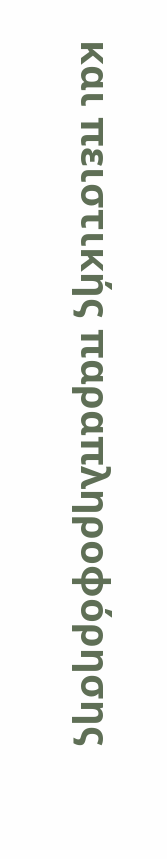και πειστικής παραπληροφόρησης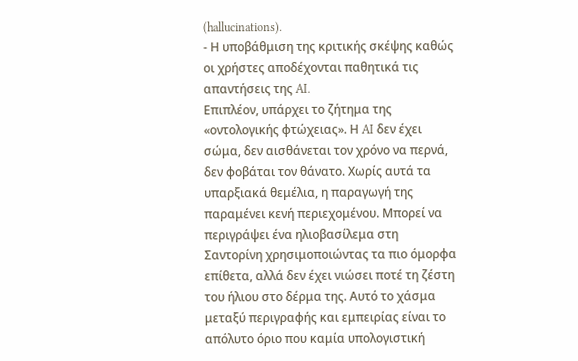(hallucinations).
- Η υποβάθμιση της κριτικής σκέψης καθώς οι χρήστες αποδέχονται παθητικά τις απαντήσεις της AI.
Επιπλέον, υπάρχει το ζήτημα της «οντολογικής φτώχειας». Η AI δεν έχει σώμα, δεν αισθάνεται τον χρόνο να περνά, δεν φοβάται τον θάνατο. Χωρίς αυτά τα υπαρξιακά θεμέλια, η παραγωγή της παραμένει κενή περιεχομένου. Μπορεί να περιγράψει ένα ηλιοβασίλεμα στη Σαντορίνη χρησιμοποιώντας τα πιο όμορφα επίθετα, αλλά δεν έχει νιώσει ποτέ τη ζέστη του ήλιου στο δέρμα της. Αυτό το χάσμα μεταξύ περιγραφής και εμπειρίας είναι το απόλυτο όριο που καμία υπολογιστική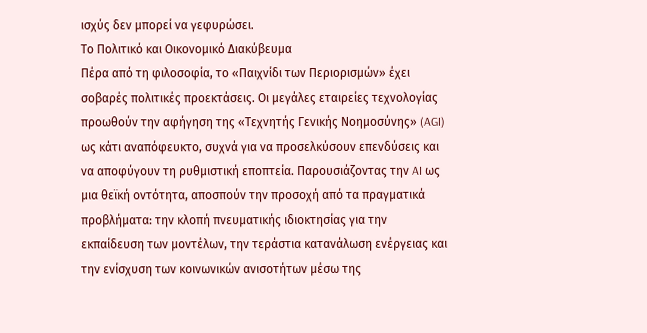ισχύς δεν μπορεί να γεφυρώσει.
Το Πολιτικό και Οικονομικό Διακύβευμα
Πέρα από τη φιλοσοφία, το «Παιχνίδι των Περιορισμών» έχει σοβαρές πολιτικές προεκτάσεις. Οι μεγάλες εταιρείες τεχνολογίας προωθούν την αφήγηση της «Τεχνητής Γενικής Νοημοσύνης» (AGI) ως κάτι αναπόφευκτο, συχνά για να προσελκύσουν επενδύσεις και να αποφύγουν τη ρυθμιστική εποπτεία. Παρουσιάζοντας την AI ως μια θεϊκή οντότητα, αποσπούν την προσοχή από τα πραγματικά προβλήματα: την κλοπή πνευματικής ιδιοκτησίας για την εκπαίδευση των μοντέλων, την τεράστια κατανάλωση ενέργειας και την ενίσχυση των κοινωνικών ανισοτήτων μέσω της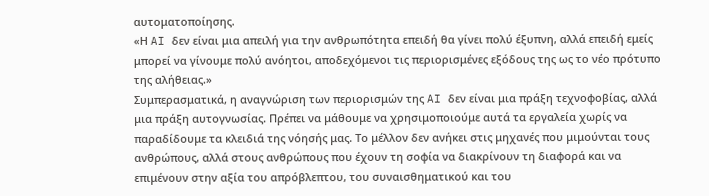αυτοματοποίησης.
«Η AI δεν είναι μια απειλή για την ανθρωπότητα επειδή θα γίνει πολύ έξυπνη, αλλά επειδή εμείς μπορεί να γίνουμε πολύ ανόητοι, αποδεχόμενοι τις περιορισμένες εξόδους της ως το νέο πρότυπο της αλήθειας.»
Συμπερασματικά, η αναγνώριση των περιορισμών της AI δεν είναι μια πράξη τεχνοφοβίας, αλλά μια πράξη αυτογνωσίας. Πρέπει να μάθουμε να χρησιμοποιούμε αυτά τα εργαλεία χωρίς να παραδίδουμε τα κλειδιά της νόησής μας. Το μέλλον δεν ανήκει στις μηχανές που μιμούνται τους ανθρώπους, αλλά στους ανθρώπους που έχουν τη σοφία να διακρίνουν τη διαφορά και να επιμένουν στην αξία του απρόβλεπτου, του συναισθηματικού και του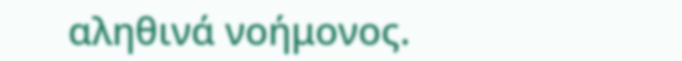αληθινά νοήμονος.